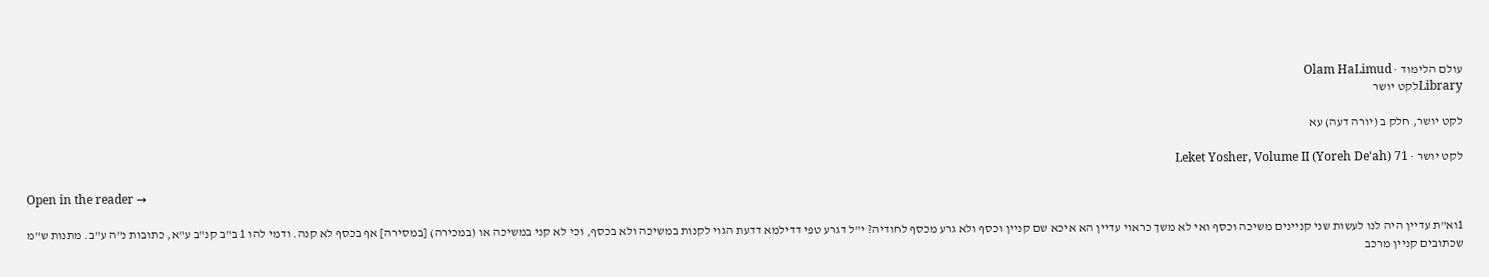עולם הלימוד · Olam HaLimud
Libraryלקט יושר

לקט יושר, חלק ב (יורה דעה) עא

לקט יושר · Leket Yosher, Volume II (Yoreh De'ah) 71

Open in the reader →

1וא"ת עדיין היה לנו לעשות שני קניינים משיכה וכסף ואי לא משך כראוי עדיין הא איכא שם קניין וכסף ולא גרע מכסף לחודיה? י"ל דגרע טפי דדילמא דדעת הגוי לקנות במשיכה ולא בכסף, וכי לא קני במשיכה או (במכירה) [במסירה] אף בכסף לא קנה. ודמי להו 1 ב"ב קנ"ב ע"א, כתובות נ"ה ע"ב. מתנות ש"מ שכתובים קניין מרכב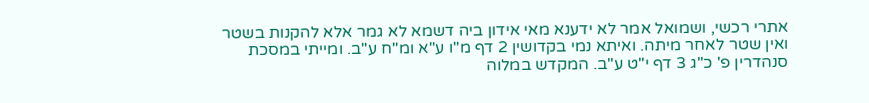אתרי רכשי, ושמואל אמר לא ידענא מאי אידון ביה דשמא לא גמר אלא להקנות בשטר ואין שטר לאחר מיתה. ואיתא נמי בקדושין 2 דף מ"ו ע"א ומ"ח ע"ב. ומייתי במסכת סנהדרין פ' כ"ג 3 דף י"ט ע"ב. המקדש במלוה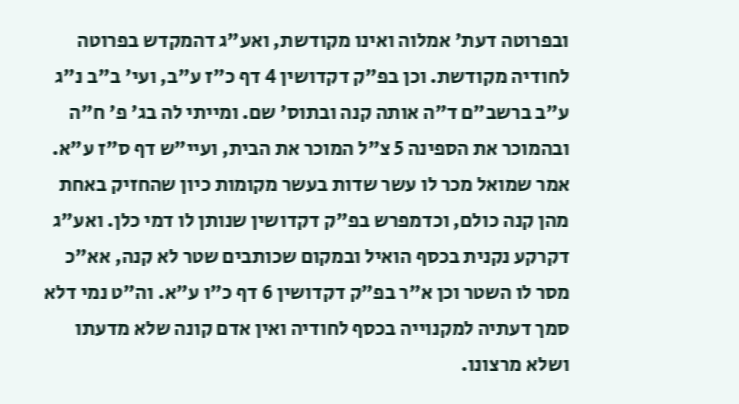ובפרוטה דעת' אמלוה ואינו מקודשת, ואע"ג דהמקדש בפרוטה לחודיה מקודשת. וכן בפ"ק דקדושין 4 דף כ"ז ע"ב, ועי' ב"ב נ"ג ע"ב ברשב"ם ד"ה אותה קנה ובתוס' שם. ומייתי לה בג' פ' ח"ה ובהמוכר את הספינה 5 צ"ל המוכר את הבית, ועיי"ש דף ס"ז ע"א. אמר שמואל מכר לו עשר שדות בעשר מקומות כיון שהחזיק באחת מהן קנה כולם, וכדמפרש בפ"ק דקדושין שנותן לו דמי כלן. ואע"ג דקרקע נקנית בכסף הואיל ובמקום שכותבים שטר לא קנה, אא"כ מסר לו השטר וכן א"ר בפ"ק דקדושין 6 דף כ"ו ע"א. וה"ט נמי דלא סמך דעתיה למקנוייה בכסף לחודיה ואין אדם קונה שלא מדעתו ושלא מרצונו.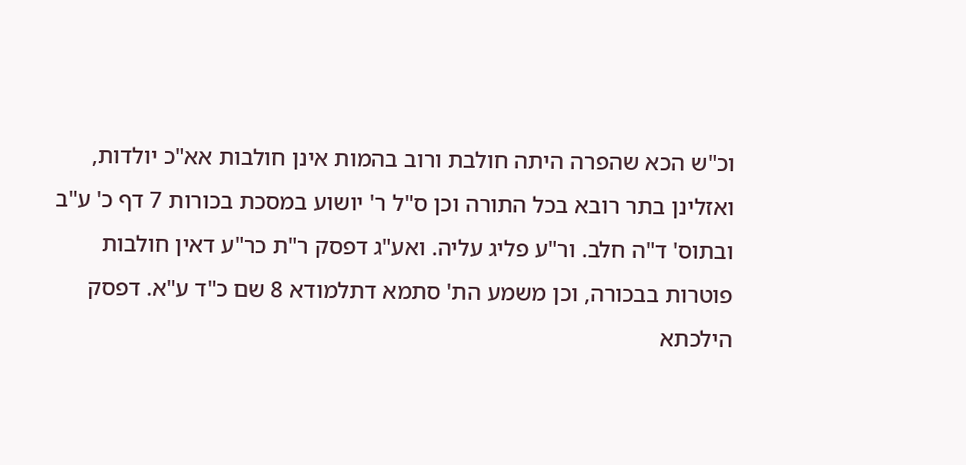וכ"ש הכא שהפרה היתה חולבת ורוב בהמות אינן חולבות אא"כ יולדות, ואזלינן בתר רובא בכל התורה וכן ס"ל ר' יושוע במסכת בכורות 7 דף כ' ע"ב ובתוס' ד"ה חלב. ור"ע פליג עליה. ואע"ג דפסק ר"ת כר"ע דאין חולבות פוטרות בבכורה, וכן משמע הת' סתמא דתלמודא 8 שם כ"ד ע"א. דפסק הילכתא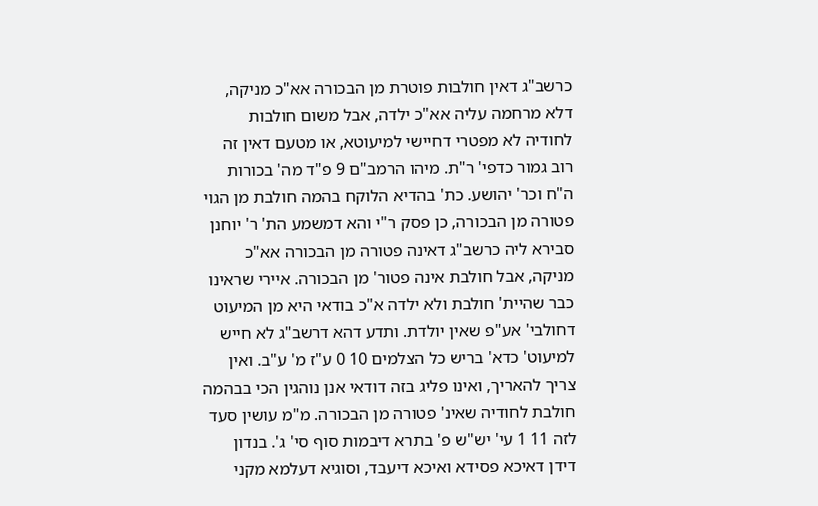כרשב"ג דאין חולבות פוטרת מן הבכורה אא"כ מניקה, דלא מרחמה עליה אא"כ ילדה, אבל משום חולבות לחודיה לא מפטרי דחיישי למיעוטא, או מטעם דאין זה רוב גמור כדפי' ר"ת. מיהו הרמב"ם 9 פ"ד מה' בכורות ה"ח וכר' יהושע. כת' בהדיא הלוקח בהמה חולבת מן הגוי פטורה מן הבכורה, כן פסק ר"י והא דמשמע הת' ר' יוחנן סבירא ליה כרשב"ג דאינה פטורה מן הבכורה אא"כ מניקה, אבל חולבת אינה פטור' מן הבכורה. איירי שראינו כבר שהיית' חולבת ולא ילדה א"כ בודאי היא מן המיעוט דחולבי' אע"פ שאין יולדת. ותדע דהא דרשב"ג לא חייש למיעוט' כדא' בריש כל הצלמים 10 0 ע"ז מ' ע"ב. ואין צריך להאריך, ואינו פליג בזה דודאי אנן נוהגין הכי בבהמה חולבת לחודיה שאינ' פטורה מן הבכורה. מ"מ עושין סעד לזה 11 1 עי' יש"ש פ' בתרא דיבמות סוף סי' ג'. בנדון דידן דאיכא פסידא ואיכא דיעבד, וסוגיא דעלמא מקני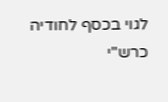לגוי בכסף לחודיה כרש"י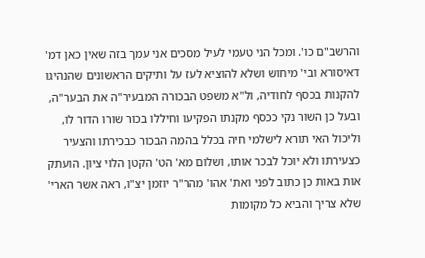והרשב"ם כו'. ומכל הני טעמי לעיל מסכים אני עמך בזה שאין כאן דמ' דאיסורא ובי' מיחוש ושלא להוציא לעז על ותיקים הראשונים שהנהיגו להקנות בכסף לחודיה, ול"א משפט הבכורה המבעיר"ה את הבער"ה, ובעל כן השור נקי ככסף מקנתו הפקיעו וחיללו בכור שורו הדור לו, וליכול האי תורא לישלמי חיה בכלל בהמה הבכור כבכירתו והצעיר כצעירתו ולא יוכל לבכר אותו, ושלום מא' הט' הקטן הלוי ציון. הועתק אות באות כן כתוב לפני ואת' אהו' מהר"ר יוזמן יצ"ו, ראה אשר הארי' שלא צריך והביא כל מקומות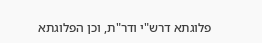פלוגתא דרש"י ודר"ת, וכן הפלוגתא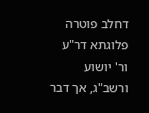דחלב פוטרה פלוגתא דר"ע ור' יושוע ורשב"ג, אך דבר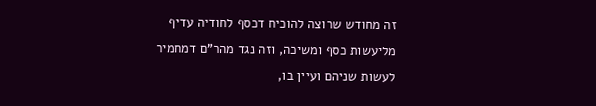זה מחודש שרוצה להוכיח דכסף לחודיה עדיף מליעשות כסף ומשיכה, וזה נגד מהר"ם דמחמיר לעשות שניהם ועיין בו,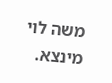משה לוי מינצא.